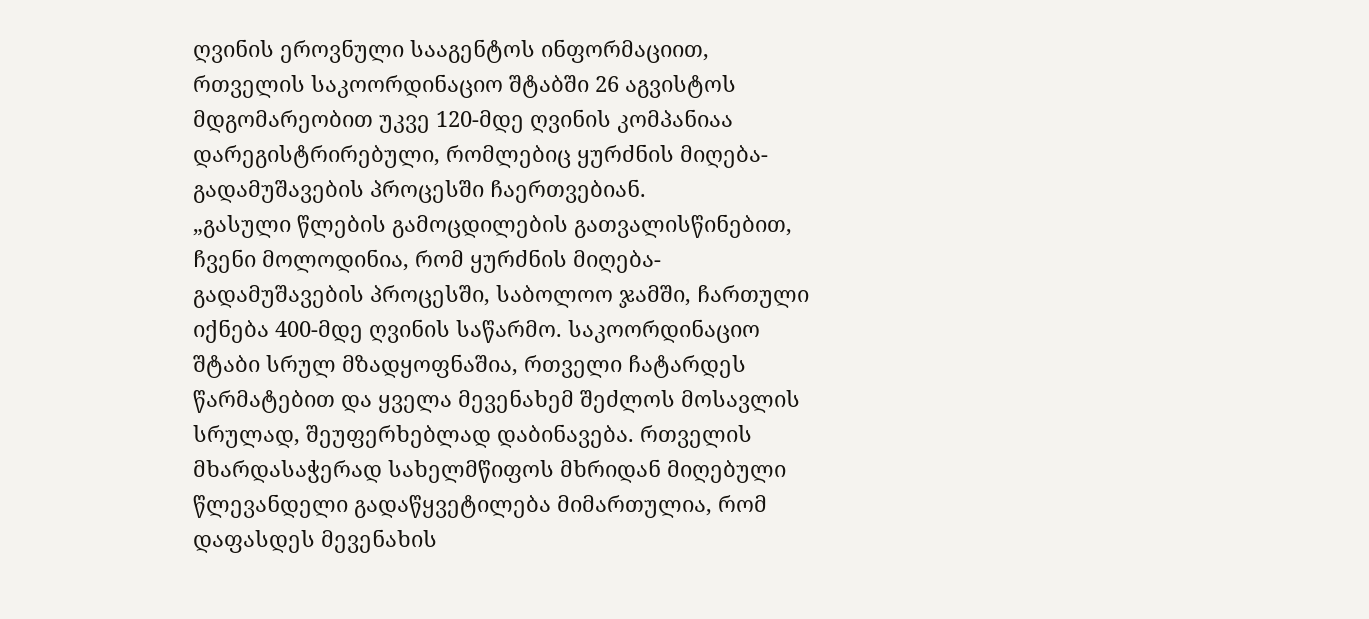ღვინის ეროვნული სააგენტოს ინფორმაციით, რთველის საკოორდინაციო შტაბში 26 აგვისტოს მდგომარეობით უკვე 120-მდე ღვინის კომპანიაა დარეგისტრირებული, რომლებიც ყურძნის მიღება-გადამუშავების პროცესში ჩაერთვებიან.
„გასული წლების გამოცდილების გათვალისწინებით, ჩვენი მოლოდინია, რომ ყურძნის მიღება-გადამუშავების პროცესში, საბოლოო ჯამში, ჩართული იქნება 400-მდე ღვინის საწარმო. საკოორდინაციო შტაბი სრულ მზადყოფნაშია, რთველი ჩატარდეს წარმატებით და ყველა მევენახემ შეძლოს მოსავლის სრულად, შეუფერხებლად დაბინავება. რთველის მხარდასაჭერად სახელმწიფოს მხრიდან მიღებული წლევანდელი გადაწყვეტილება მიმართულია, რომ დაფასდეს მევენახის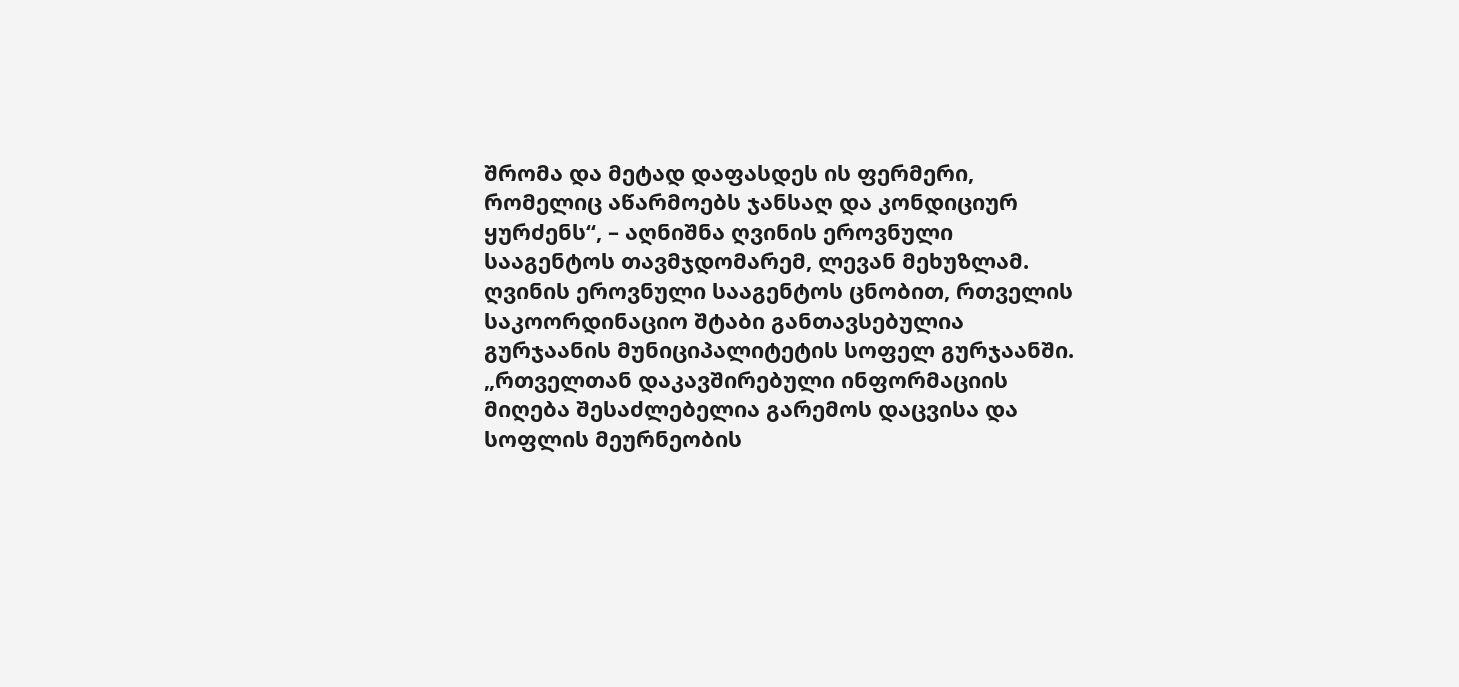შრომა და მეტად დაფასდეს ის ფერმერი, რომელიც აწარმოებს ჯანსაღ და კონდიციურ ყურძენს“, – აღნიშნა ღვინის ეროვნული სააგენტოს თავმჯდომარემ, ლევან მეხუზლამ.
ღვინის ეროვნული სააგენტოს ცნობით, რთველის საკოორდინაციო შტაბი განთავსებულია გურჯაანის მუნიციპალიტეტის სოფელ გურჯაანში.
„რთველთან დაკავშირებული ინფორმაციის მიღება შესაძლებელია გარემოს დაცვისა და სოფლის მეურნეობის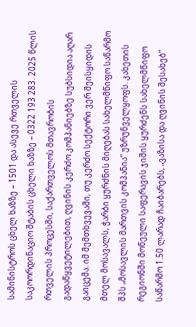სამინისტროს ცხელ ხაზზე – 1501 და ასევე რთველის საკოორდინაციო შტაბის ცხელი ხაზზე – 0322 193 283. 2025 წლის რთველის პროცესში, საქართველოს მთავრობის გადაწყვეტილებით, ღვინის კერძო კომპანიებზე სუბსიდია აღარ გაიცემა. იმ შემთხვევაში, თუ კერძო სექტორი ვერ შეისყიდის მთელ მოსავალს, ჭარბი ყურძნის მიღებას სახელმწიფო საწარმო შპს „მოსავლის მართვის კომპანია“ უზრუნველყოფს. კახეთის რეგიონში მოწეული საფერავის ჯიშის ყურძენს სახელმწიფო საწარმო 1.50 ლარად ჩაიბარებს, „ვაზისა და ღვინის შესახებ“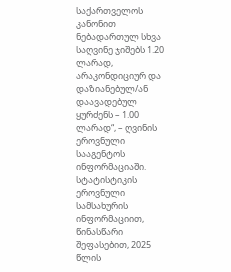საქართველოს კანონით ნებადართულ სხვა საღვინე ჯიშებს 1.20 ლარად, არაკონდიციურ და დაზიანებულ/ან დაავადებულ ყურძენს – 1.00 ლარად“, – ღვინის ეროვნული სააგენტოს ინფორმაციაში.
სტატისტიკის ეროვნული სამსახურის ინფორმაციით, წინასწარი შეფასებით, 2025 წლის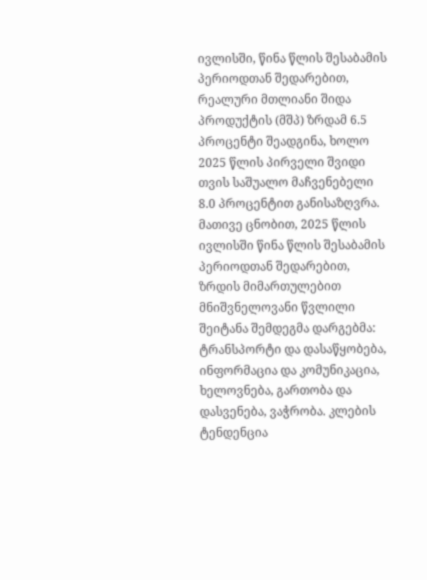ივლისში, წინა წლის შესაბამის პერიოდთან შედარებით, რეალური მთლიანი შიდა პროდუქტის (მშპ) ზრდამ 6.5 პროცენტი შეადგინა, ხოლო 2025 წლის პირველი შვიდი თვის საშუალო მაჩვენებელი 8.0 პროცენტით განისაზღვრა.
მათივე ცნობით, 2025 წლის ივლისში წინა წლის შესაბამის პერიოდთან შედარებით, ზრდის მიმართულებით მნიშვნელოვანი წვლილი შეიტანა შემდეგმა დარგებმა: ტრანსპორტი და დასაწყობება, ინფორმაცია და კომუნიკაცია, ხელოვნება, გართობა და დასვენება, ვაჭრობა. კლების ტენდენცია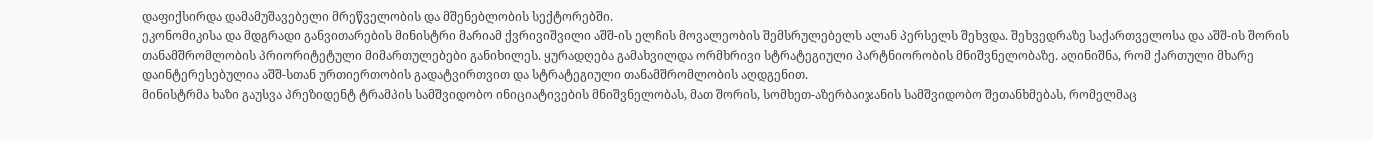დაფიქსირდა დამამუშავებელი მრეწველობის და მშენებლობის სექტორებში.
ეკონომიკისა და მდგრადი განვითარების მინისტრი მარიამ ქვრივიშვილი აშშ-ის ელჩის მოვალეობის შემსრულებელს ალან პერსელს შეხვდა. შეხვედრაზე საქართველოსა და აშშ-ის შორის თანამშრომლობის პრიორიტეტული მიმართულებები განიხილეს. ყურადღება გამახვილდა ორმხრივი სტრატეგიული პარტნიორობის მნიშვნელობაზე. აღინიშნა, რომ ქართული მხარე დაინტერესებულია აშშ-სთან ურთიერთობის გადატვირთვით და სტრატეგიული თანამშრომლობის აღდგენით.
მინისტრმა ხაზი გაუსვა პრეზიდენტ ტრამპის სამშვიდობო ინიციატივების მნიშვნელობას, მათ შორის, სომხეთ-აზერბაიჯანის სამშვიდობო შეთანხმებას, რომელმაც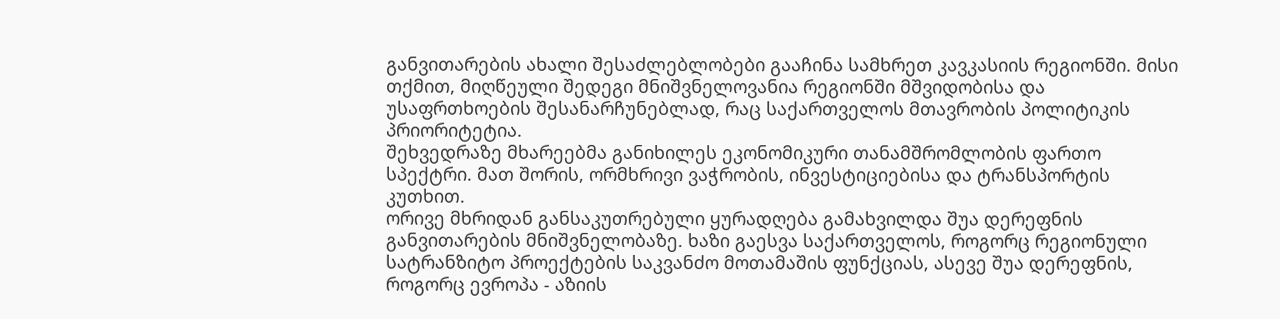განვითარების ახალი შესაძლებლობები გააჩინა სამხრეთ კავკასიის რეგიონში. მისი თქმით, მიღწეული შედეგი მნიშვნელოვანია რეგიონში მშვიდობისა და უსაფრთხოების შესანარჩუნებლად, რაც საქართველოს მთავრობის პოლიტიკის პრიორიტეტია.
შეხვედრაზე მხარეებმა განიხილეს ეკონომიკური თანამშრომლობის ფართო სპექტრი. მათ შორის, ორმხრივი ვაჭრობის, ინვესტიციებისა და ტრანსპორტის კუთხით.
ორივე მხრიდან განსაკუთრებული ყურადღება გამახვილდა შუა დერეფნის განვითარების მნიშვნელობაზე. ხაზი გაესვა საქართველოს, როგორც რეგიონული სატრანზიტო პროექტების საკვანძო მოთამაშის ფუნქციას, ასევე შუა დერეფნის, როგორც ევროპა - აზიის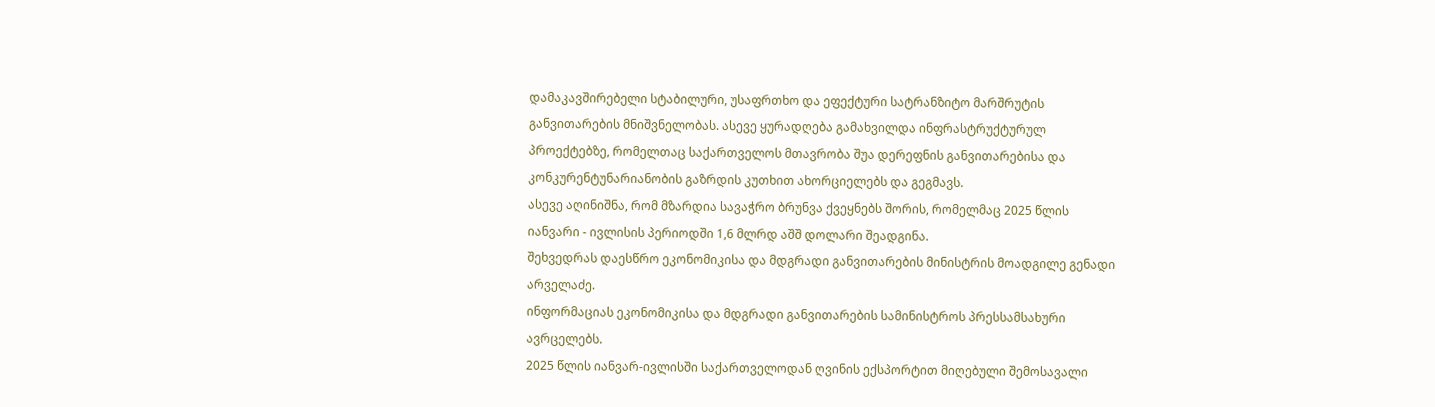დამაკავშირებელი სტაბილური, უსაფრთხო და ეფექტური სატრანზიტო მარშრუტის განვითარების მნიშვნელობას. ასევე ყურადღება გამახვილდა ინფრასტრუქტურულ პროექტებზე, რომელთაც საქართველოს მთავრობა შუა დერეფნის განვითარებისა და კონკურენტუნარიანობის გაზრდის კუთხით ახორციელებს და გეგმავს.
ასევე აღინიშნა, რომ მზარდია სავაჭრო ბრუნვა ქვეყნებს შორის, რომელმაც 2025 წლის იანვარი - ივლისის პერიოდში 1,6 მლრდ აშშ დოლარი შეადგინა.
შეხვედრას დაესწრო ეკონომიკისა და მდგრადი განვითარების მინისტრის მოადგილე გენადი არველაძე.
ინფორმაციას ეკონომიკისა და მდგრადი განვითარების სამინისტროს პრესსამსახური ავრცელებს.
2025 წლის იანვარ-ივლისში საქართველოდან ღვინის ექსპორტით მიღებული შემოსავალი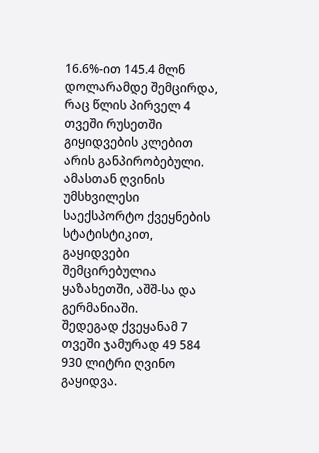16.6%-ით 145.4 მლნ დოლარამდე შემცირდა, რაც წლის პირველ 4 თვეში რუსეთში გიყიდვების კლებით არის განპირობებული. ამასთან ღვინის უმსხვილესი საექსპორტო ქვეყნების სტატისტიკით, გაყიდვები შემცირებულია ყაზახეთში, აშშ-სა და გერმანიაში.
შედეგად ქვეყანამ 7 თვეში ჯამურად 49 584 930 ლიტრი ღვინო გაყიდვა.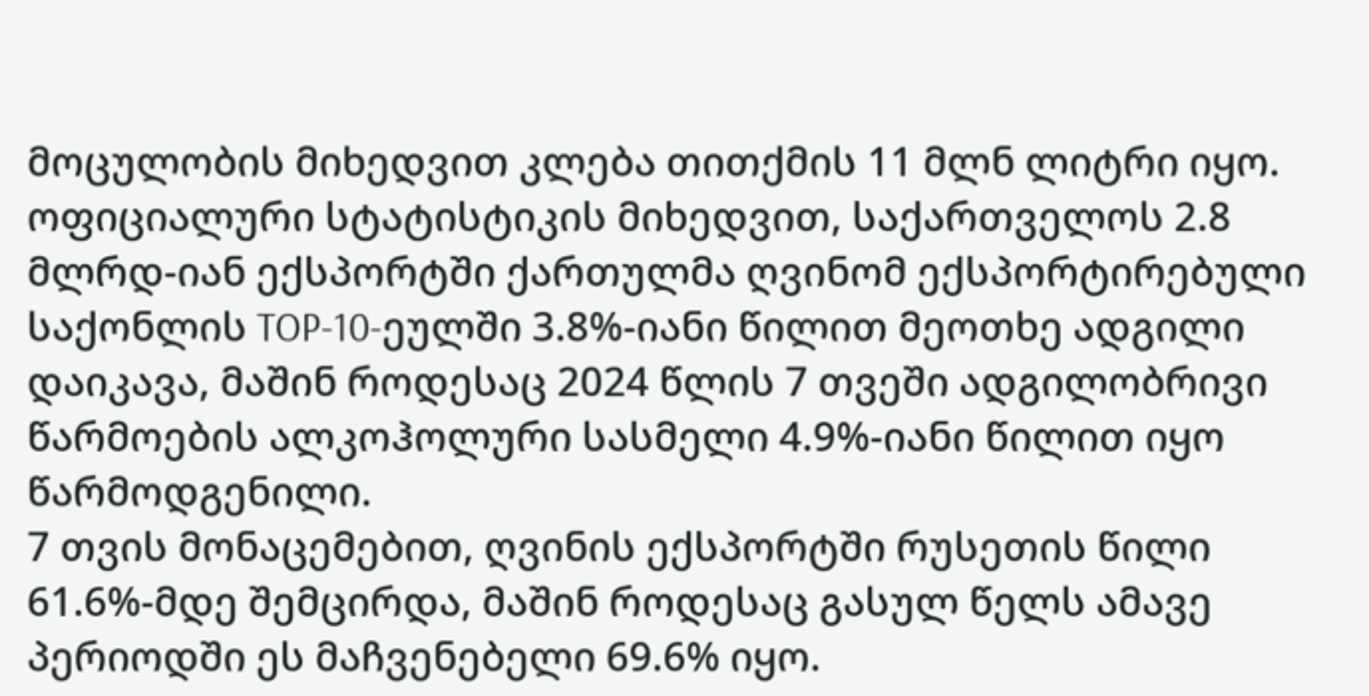მოცულობის მიხედვით კლება თითქმის 11 მლნ ლიტრი იყო.
ოფიციალური სტატისტიკის მიხედვით, საქართველოს 2.8 მლრდ-იან ექსპორტში ქართულმა ღვინომ ექსპორტირებული საქონლის TOP-10-ეულში 3.8%-იანი წილით მეოთხე ადგილი დაიკავა, მაშინ როდესაც 2024 წლის 7 თვეში ადგილობრივი წარმოების ალკოჰოლური სასმელი 4.9%-იანი წილით იყო წარმოდგენილი.
7 თვის მონაცემებით, ღვინის ექსპორტში რუსეთის წილი 61.6%-მდე შემცირდა, მაშინ როდესაც გასულ წელს ამავე პერიოდში ეს მაჩვენებელი 69.6% იყო.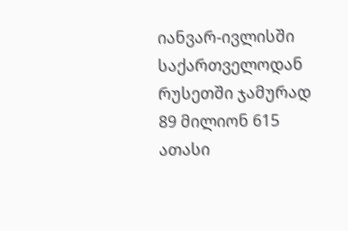იანვარ-ივლისში საქართველოდან რუსეთში ჯამურად 89 მილიონ 615 ათასი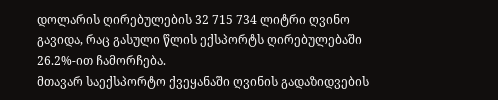დოლარის ღირებულების 32 715 734 ლიტრი ღვინო გავიდა, რაც გასული წლის ექსპორტს ღირებულებაში 26.2%-ით ჩამორჩება.
მთავარ საექსპორტო ქვეყანაში ღვინის გადაზიდვების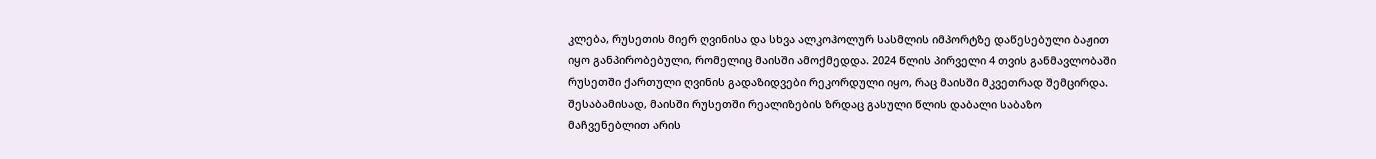კლება, რუსეთის მიერ ღვინისა და სხვა ალკოჰოლურ სასმლის იმპორტზე დაწესებული ბაჟით იყო განპირობებული, რომელიც მაისში ამოქმედდა. 2024 წლის პირველი 4 თვის განმავლობაში რუსეთში ქართული ღვინის გადაზიდვები რეკორდული იყო, რაც მაისში მკვეთრად შემცირდა. შესაბამისად, მაისში რუსეთში რეალიზების ზრდაც გასული წლის დაბალი საბაზო მაჩვენებლით არის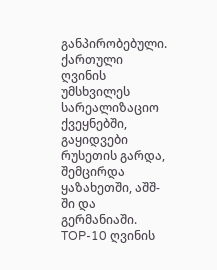განპირობებული.
ქართული ღვინის უმსხვილეს სარეალიზაციო ქვეყნებში, გაყიდვები რუსეთის გარდა, შემცირდა ყაზახეთში, აშშ-ში და გერმანიაში.
TOP-10 ღვინის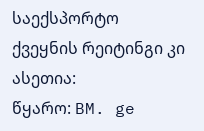საექსპორტო ქვეყნის რეიტინგი კი ასეთია:
წყარო: BM. ge